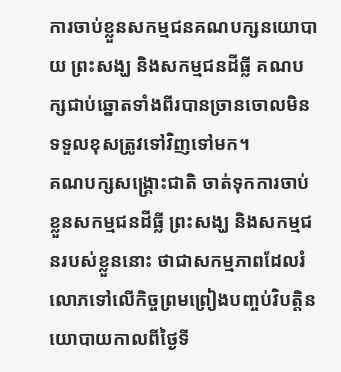ការចាប់ខ្លួនសកម្មជនគណបក្សនយោបាយ ព្រះសង្ឃ និងសកម្មជនដីធ្លី គណបក្សជាប់ឆ្នោតទាំងពីរបានច្រានចោលមិនទទួលខុសត្រូវទៅវិញទៅមក។
គណបក្សសង្គ្រោះជាតិ ចាត់ទុកការចាប់ខ្លួនសកម្មជនដីធ្លី ព្រះសង្ឃ និងសកម្មជនរបស់ខ្លួននោះ ថាជាសកម្មភាពដែលរំលោភទៅលើកិច្ចព្រមព្រៀងបញ្ចប់វិបត្តិនយោបាយកាលពីថ្ងៃទី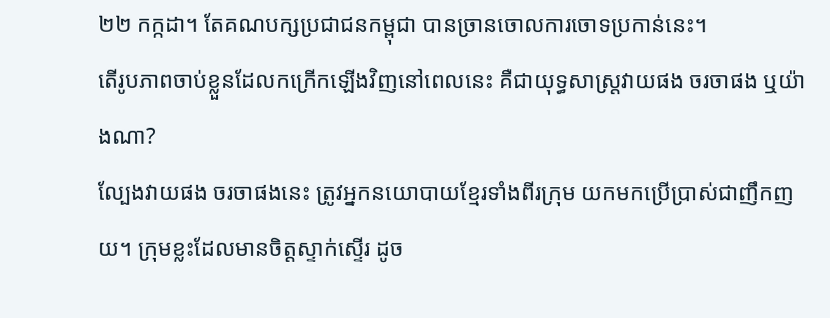២២ កក្កដា។ តែគណបក្សប្រជាជនកម្ពុជា បានច្រានចោលការចោទប្រកាន់នេះ។
តើរូបភាពចាប់ខ្លួនដែលកក្រើកឡើងវិញនៅពេលនេះ គឺជាយុទ្ធសាស្ត្រវាយផង ចរចាផង ឬយ៉ាងណា?
ល្បែងវាយផង ចរចាផងនេះ ត្រូវអ្នកនយោបាយខ្មែរទាំងពីរក្រុម យកមកប្រើប្រាស់ជាញឹកញយ។ ក្រុមខ្លះដែលមានចិត្តស្ទាក់ស្ទើរ ដូច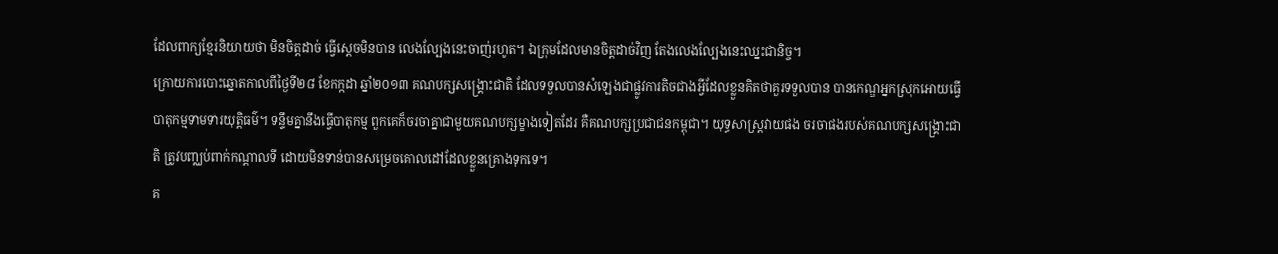ដែលពាក្យខ្មែរនិយាយថា មិនចិត្តដាច់ ធ្វើស្ដេចមិនបាន លេងល្បែងនេះចាញ់រហូត។ ឯក្រុមដែលមានចិត្តដាច់វិញ តែងលេងល្បែងនេះឈ្នះជានិច្ច។
ក្រោយការបោះឆ្នោតកាលពីថ្ងៃទី២៨ ខែកក្កដា ឆ្នាំ២០១៣ គណបក្សសង្គ្រោះជាតិ ដែលទទួលបានសំឡេងជាផ្លូវការតិចជាងអ្វីដែលខ្លួនគិតថាគួរទទួលបាន បានកេណ្ឌអ្នកស្រុកអោយធ្វើបាតុកម្មទាមទារយុត្តិធម៌។ ទន្ទឹមគ្នានឹងធ្វើបាតុកម្ម ពួកគេក៏ចរចាគ្នាជាមួយគណបក្សម្ខាងទៀតដែរ គឺគណបក្សប្រជាជនកម្ពុជា។ យុទ្ធសាស្ត្រវាយផង ចរចាផងរបស់គណបក្សសង្គ្រោះជាតិ ត្រូវបញ្ឈប់ពាក់កណ្ដាលទី ដោយមិនទាន់បានសម្រេចគោលដៅដែលខ្លួនគ្រោងទុកទេ។
គ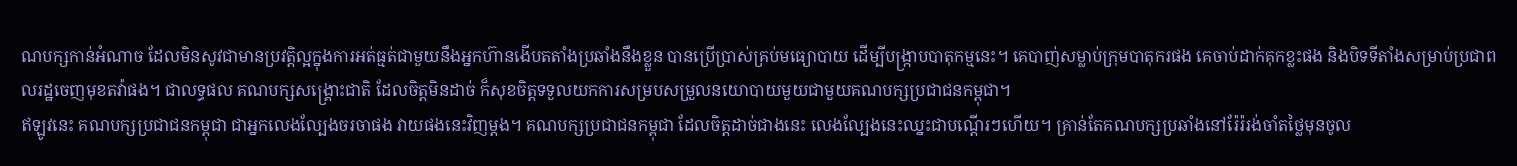ណបក្សកាន់អំណាច ដែលមិនសូវជាមានប្រវត្តិល្អក្នុងការអត់ធ្មត់ជាមួយនឹងអ្នកហ៊ានងើបតតាំងប្រឆាំងនឹងខ្លួន បានប្រើប្រាស់គ្រប់មធ្យោបាយ ដើម្បីបង្ក្រាបបាតុកម្មនេះ។ គេបាញ់សម្លាប់ក្រុមបាតុករផង គេចាប់ដាក់គុកខ្លះផង និងបិទទីតាំងសម្រាប់ប្រជាពលរដ្ឋចេញមុខតវ៉ាផង។ ជាលទ្ធផល គណបក្សសង្គ្រោះជាតិ ដែលចិត្តមិនដាច់ ក៏សុខចិត្តទទួលយកការសម្របសម្រួលនយោបាយមួយជាមួយគណបក្សប្រជាជនកម្ពុជា។
ឥឡូវនេះ គណបក្សប្រជាជនកម្ពុជា ជាអ្នកលេងល្បែងចរចាផង វាយផងនេះវិញម្តង។ គណបក្សប្រជាជនកម្ពុជា ដែលចិត្តដាច់ជាងនេះ លេងល្បែងនេះឈ្នះជាបណ្ដើរៗហើយ។ គ្រាន់តែគណបក្សប្រឆាំងនៅរ៉ែរ៉រង់ចាំតថ្លៃមុនចូល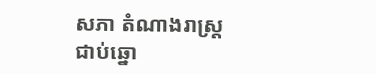សភា តំណាងរាស្ត្រជាប់ឆ្នោ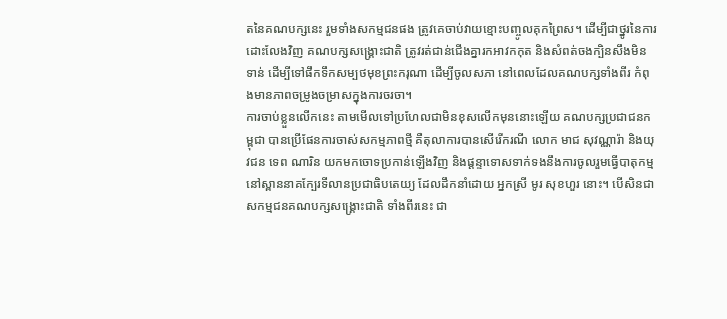តនៃគណបក្សនេះ រួមទាំងសកម្មជនផង ត្រូវគេចាប់វាយខ្មោះបញ្ចូលគុកព្រៃស។ ដើម្បីជាថ្នូរនៃការដោះលែងវិញ គណបក្សសង្គ្រោះជាតិ ត្រូវរត់ជាន់ជើងគ្នារកអាវកកុត និងសំពត់ចងក្បិនសឹងមិនទាន់ ដើម្បីទៅផឹកទឹកសម្បថមុខព្រះករុណា ដើម្បីចូលសភា នៅពេលដែលគណបក្សទាំងពីរ កំពុងមានភាពចម្រូងចម្រាសក្នុងការចរចា។
ការចាប់ខ្លួនលើកនេះ តាមមើលទៅប្រហែលជាមិនខុសលើកមុននោះឡើយ គណបក្សប្រជាជនកម្ពុជា បានប្រើផែនការចាស់សកម្មភាពថ្មី គឺតុលាការបានសើរើករណី លោក មាជ សុវណ្ណារ៉ា និងយុវជន ទេព ណារិន យកមកចោទប្រកាន់ឡើងវិញ និងផ្ដន្ទាទោសទាក់ទងនឹងការចូលរួមធ្វើបាតុកម្មនៅស្ពាននាគក្បែរទីលានប្រជាធិបតេយ្យ ដែលដឹកនាំដោយ អ្នកស្រី មូរ សុខហួរ នោះ។ បើសិនជាសកម្មជនគណបក្សសង្គ្រោះជាតិ ទាំងពីរនេះ ជា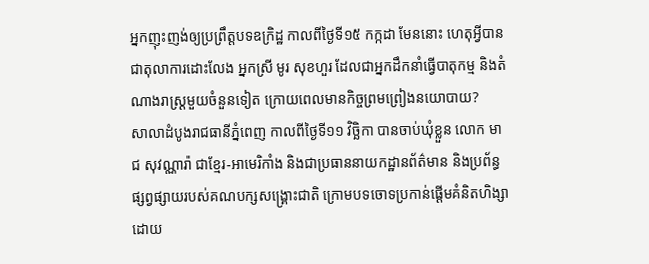អ្នកញុះញង់ឲ្យប្រព្រឹត្តបទឧក្រិដ្ឋ កាលពីថ្ងៃទី១៥ កក្កដា មែននោះ ហេតុអ្វីបានជាតុលាការដោះលែង អ្នកស្រី មូរ សុខហួរ ដែលជាអ្នកដឹកនាំធ្វើបាតុកម្ម និងតំណាងរាស្ត្រមួយចំនួនទៀត ក្រោយពេលមានកិច្ចព្រមព្រៀងនយោបាយ?
សាលាដំបូងរាជធានីភ្នំពេញ កាលពីថ្ងៃទី១១ វិច្ឆិកា បានចាប់ឃុំខ្លួន លោក មាជ សុវណ្ណារ៉ា ជាខ្មែរ-អាមេរិកាំង និងជាប្រធាននាយកដ្ឋានព័ត៌មាន និងប្រព័ន្ធផ្សព្វផ្សាយរបស់គណបក្សសង្គ្រោះជាតិ ក្រោមបទចោទប្រកាន់ផ្ដើមគំនិតហិង្សាដោយ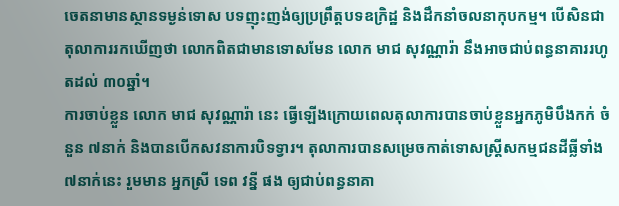ចេតនាមានស្ថានទម្ងន់ទោស បទញុះញង់ឲ្យប្រព្រឹត្តបទឧក្រិដ្ឋ និងដឹកនាំចលនាកុបកម្ម។ បើសិនជាតុលាការរកឃើញថា លោកពិតជាមានទោសមែន លោក មាជ សុវណ្ណារ៉ា នឹងអាចជាប់ពន្ធនាគាររហូតដល់ ៣០ឆ្នាំ។
ការចាប់ខ្លួន លោក មាជ សុវណ្ណារ៉ា នេះ ធ្វើឡើងក្រោយពេលតុលាការបានចាប់ខ្លួនអ្នកភូមិបឹងកក់ ចំនួន ៧នាក់ និងបានបើកសវនាការបិទទ្វារ។ តុលាការបានសម្រេចកាត់ទោសស្ត្រីសកម្មជនដីធ្លីទាំង ៧នាក់នេះ រួមមាន អ្នកស្រី ទេព វន្នី ផង ឲ្យជាប់ពន្ធនាគា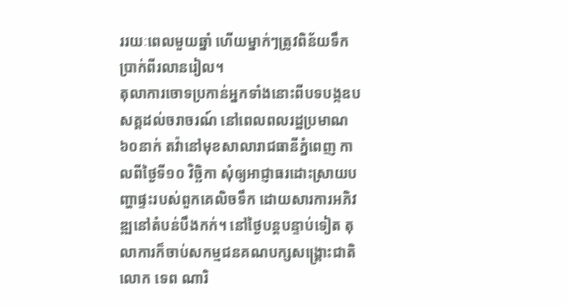ររយៈពេលមួយឆ្នាំ ហើយម្នាក់ៗត្រូវពិន័យទឹកប្រាក់ពីរលានរៀល។
តុលាការចោទប្រកាន់អ្នកទាំងនោះពីបទបង្កឧបសគ្គដល់ចរាចរណ៍ នៅពេលពលរដ្ឋប្រមាណ ៦០នាក់ តវ៉ានៅមុខសាលារាជធានីភ្នំពេញ កាលពីថ្ងៃទី១០ វិច្ឆិកា សុំឲ្យអាជ្ញាធរដោះស្រាយបញ្ហាផ្ទះរបស់ពួកគេលិចទឹក ដោយសារការអភិវឌ្ឍនៅតំបន់បឹងកក់។ នៅថ្ងៃបន្តបន្ទាប់ទៀត តុលាការក៏ចាប់សកម្មជនគណបក្សសង្គ្រោះជាតិ លោក ទេព ណារិ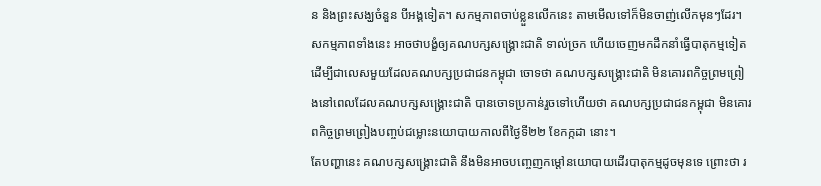ន និងព្រះសង្ឃចំនួន បីអង្គទៀត។ សកម្មភាពចាប់ខ្លួនលើកនេះ តាមមើលទៅក៏មិនចាញ់លើកមុនៗដែរ។ សកម្មភាពទាំងនេះ អាចថាបង្ខំឲ្យគណបក្សសង្គ្រោះជាតិ ទាល់ច្រក ហើយចេញមកដឹកនាំធ្វើបាតុកម្មទៀត ដើម្បីជាលេសមួយដែលគណបក្សប្រជាជនកម្ពុជា ចោទថា គណបក្សសង្គ្រោះជាតិ មិនគោរពកិច្ចព្រមព្រៀងនៅពេលដែលគណបក្សសង្គ្រោះជាតិ បានចោទប្រកាន់រួចទៅហើយថា គណបក្សប្រជាជនកម្ពុជា មិនគោរពកិច្ចព្រមព្រៀងបញ្ចប់ជម្លោះនយោបាយកាលពីថ្ងៃទី២២ ខែកក្កដា នោះ។
តែបញ្ហានេះ គណបក្សសង្គ្រោះជាតិ នឹងមិនអាចបញ្ចេញកម្ដៅនយោបាយដើរបាតុកម្មដូចមុនទេ ព្រោះថា រ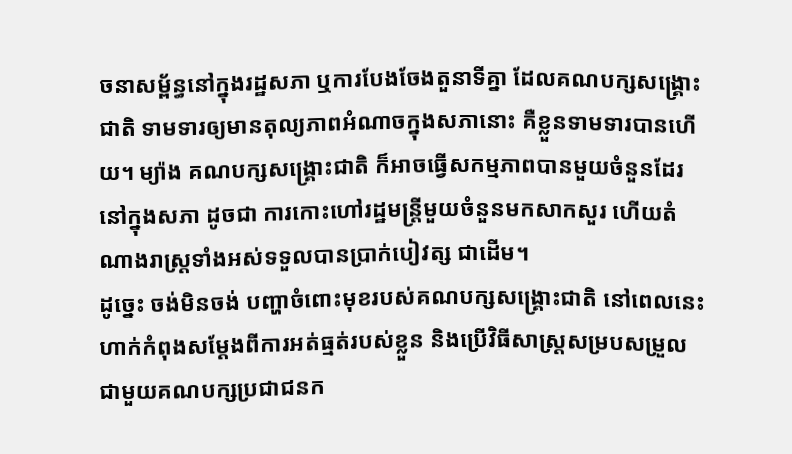ចនាសម្ព័ន្ធនៅក្នុងរដ្ឋសភា ឬការបែងចែងតួនាទីគ្នា ដែលគណបក្សសង្គ្រោះជាតិ ទាមទារឲ្យមានតុល្យភាពអំណាចក្នុងសភានោះ គឺខ្លួនទាមទារបានហើយ។ ម្យ៉ាង គណបក្សសង្គ្រោះជាតិ ក៏អាចធ្វើសកម្មភាពបានមួយចំនួនដែរនៅក្នុងសភា ដូចជា ការកោះហៅរដ្ឋមន្ត្រីមួយចំនួនមកសាកសួរ ហើយតំណាងរាស្ត្រទាំងអស់ទទួលបានប្រាក់បៀវត្ស ជាដើម។
ដូច្នេះ ចង់មិនចង់ បញ្ហាចំពោះមុខរបស់គណបក្សសង្គ្រោះជាតិ នៅពេលនេះ ហាក់កំពុងសម្ដែងពីការអត់ធ្មត់របស់ខ្លួន និងប្រើវិធីសាស្ត្រសម្របសម្រួលជាមួយគណបក្សប្រជាជនក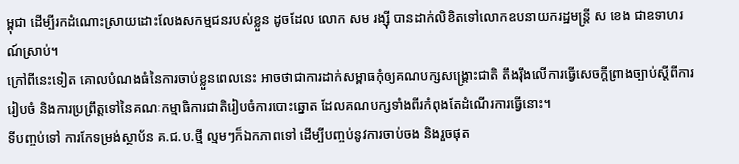ម្ពុជា ដើម្បីរកដំណោះស្រាយដោះលែងសកម្មជនរបស់ខ្លួន ដូចដែល លោក សម រង្ស៊ី បានដាក់លិខិតទៅលោកឧបនាយករដ្ឋមន្ត្រី ស ខេង ជាឧទាហរណ៍ស្រាប់។
ក្រៅពីនេះទៀត គោលបំណងធំនៃការចាប់ខ្លួនពេលនេះ អាចថាជាការដាក់សម្ពាធកុំឲ្យគណបក្សសង្គ្រោះជាតិ តឹងរ៉ឹងលើការធ្វើសេចក្ដីព្រាងច្បាប់ស្ដីពីការរៀបចំ និងការប្រព្រឹត្តទៅនៃគណៈកម្មាធិការជាតិរៀបចំការបោះឆ្នោត ដែលគណបក្សទាំងពីរកំពុងតែដំណើរការធ្វើនោះ។
ទីបញ្ចប់ទៅ ការកែទម្រង់ស្ថាប័ន គ.ជ.ប.ថ្មី ល្មមៗក៏ឯកភាពទៅ ដើម្បីបញ្ចប់នូវការចាប់ចង និងរួចផុត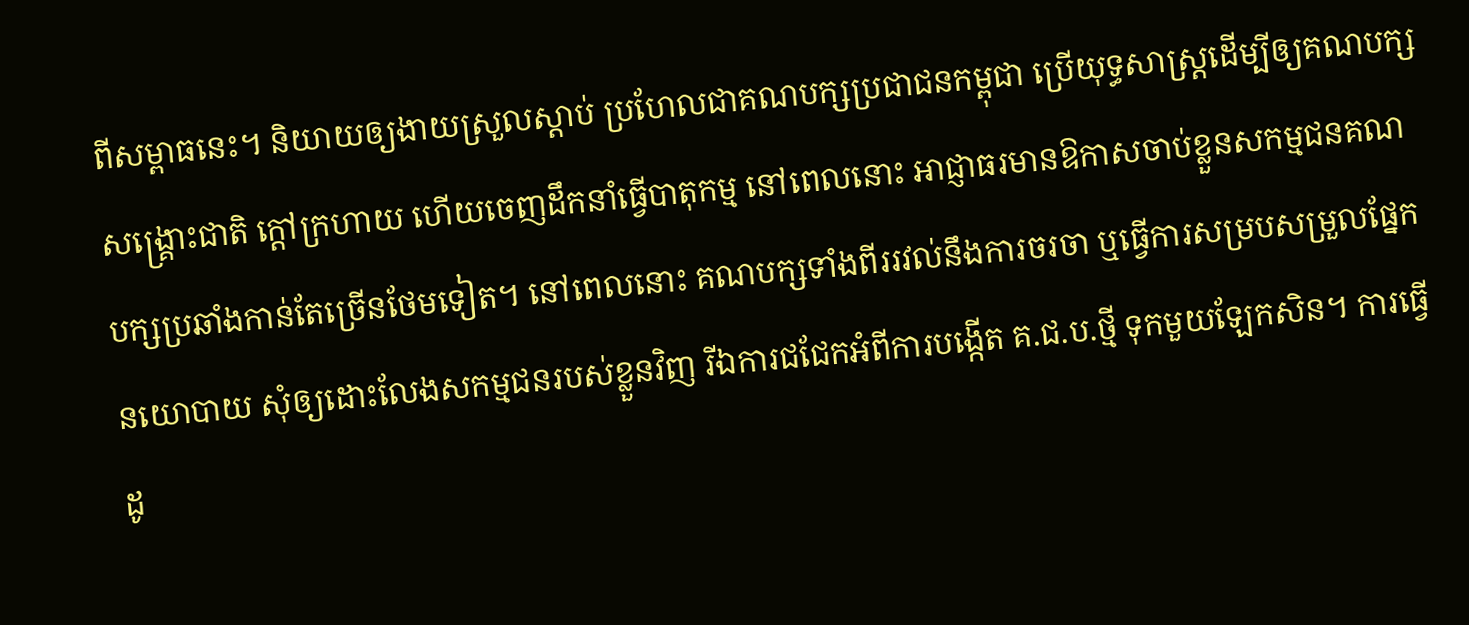ពីសម្ពាធនេះ។ និយាយឲ្យងាយស្រួលស្ដាប់ ប្រហែលជាគណបក្សប្រជាជនកម្ពុជា ប្រើយុទ្ធសាស្ត្រដើម្បីឲ្យគណបក្សសង្គ្រោះជាតិ ក្ដៅក្រហាយ ហើយចេញដឹកនាំធ្វើបាតុកម្ម នៅពេលនោះ អាជ្ញាធរមានឱកាសចាប់ខ្លួនសកម្មជនគណបក្សប្រឆាំងកាន់តែច្រើនថែមទៀត។ នៅពេលនោះ គណបក្សទាំងពីររវល់នឹងការចរចា ឬធ្វើការសម្របសម្រួលផ្នែកនយោបាយ សុំឲ្យដោះលែងសកម្មជនរបស់ខ្លួនវិញ រីឯការជជែកអំពីការបង្កើត គ.ជ.ប.ថ្មី ទុកមួយឡែកសិន។ ការធ្វើដូ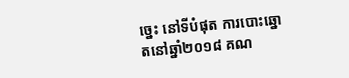ច្នេះ នៅទីបំផុត ការបោះឆ្នោតនៅឆ្នាំ២០១៨ គណ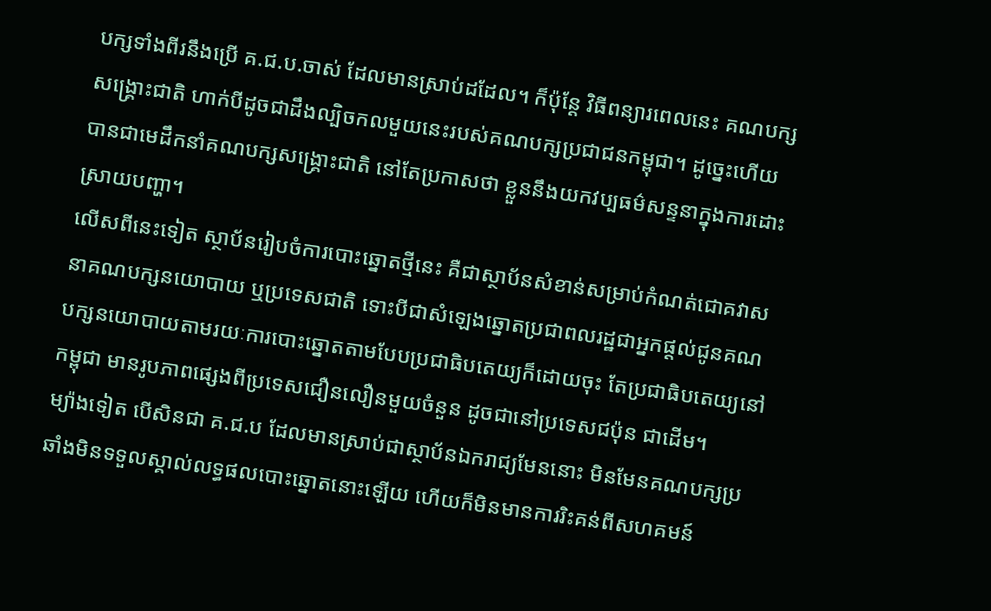បក្សទាំងពីរនឹងប្រើ គ.ជ.ប.ចាស់ ដែលមានស្រាប់ដដែល។ ក៏ប៉ុន្តែ វិធីពន្យារពេលនេះ គណបក្សសង្គ្រោះជាតិ ហាក់បីដូចជាដឹងល្បិចកលមួយនេះរបស់គណបក្សប្រជាជនកម្ពុជា។ ដូច្នេះហើយ បានជាមេដឹកនាំគណបក្សសង្គ្រោះជាតិ នៅតែប្រកាសថា ខ្លួននឹងយកវប្បធម៌សន្ទនាក្នុងការដោះស្រាយបញ្ហា។
លើសពីនេះទៀត ស្ថាប័នរៀបចំការបោះឆ្នោតថ្មីនេះ គឺជាស្ថាប័នសំខាន់សម្រាប់កំណត់ជោគវាសនាគណបក្សនយោបាយ ឬប្រទេសជាតិ ទោះបីជាសំឡេងឆ្នោតប្រជាពលរដ្ឋជាអ្នកផ្ដល់ជូនគណបក្សនយោបាយតាមរយៈការបោះឆ្នោតតាមបែបប្រជាធិបតេយ្យក៏ដោយចុះ តែប្រជាធិបតេយ្យនៅកម្ពុជា មានរូបភាពផ្សេងពីប្រទេសជឿនលឿនមួយចំនួន ដូចជានៅប្រទេសជប៉ុន ជាដើម។
ម្យ៉ាងទៀត បើសិនជា គ.ជ.ប ដែលមានស្រាប់ជាស្ថាប័នឯករាជ្យមែននោះ មិនមែនគណបក្សប្រឆាំងមិនទទួលស្គាល់លទ្ធផលបោះឆ្នោតនោះឡើយ ហើយក៏មិនមានការរិះគន់ពីសហគមន៍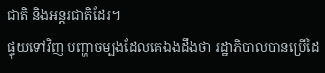ជាតិ និងអន្តរជាតិដែរ។
ផ្ទុយទៅវិញ បញ្ហាចម្បងដែលគេឯងដឹងថា រដ្ឋាភិបាលបានប្រើដៃ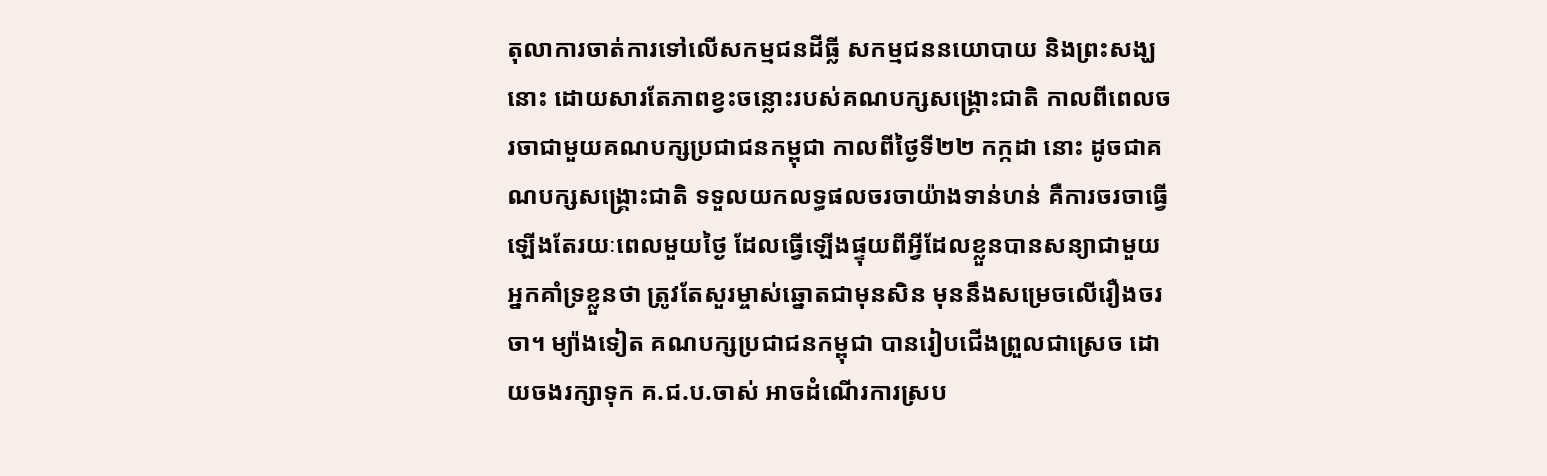តុលាការចាត់ការទៅលើសកម្មជនដីធ្លី សកម្មជននយោបាយ និងព្រះសង្ឃនោះ ដោយសារតែភាពខ្វះចន្លោះរបស់គណបក្សសង្គ្រោះជាតិ កាលពីពេលចរចាជាមួយគណបក្សប្រជាជនកម្ពុជា កាលពីថ្ងៃទី២២ កក្កដា នោះ ដូចជាគណបក្សសង្គ្រោះជាតិ ទទួលយកលទ្ធផលចរចាយ៉ាងទាន់ហន់ គឺការចរចាធ្វើឡើងតែរយៈពេលមួយថ្ងៃ ដែលធ្វើឡើងផ្ទុយពីអ្វីដែលខ្លួនបានសន្យាជាមួយអ្នកគាំទ្រខ្លួនថា ត្រូវតែសួរម្ចាស់ឆ្នោតជាមុនសិន មុននឹងសម្រេចលើរឿងចរចា។ ម្យ៉ាងទៀត គណបក្សប្រជាជនកម្ពុជា បានរៀបជើងព្រួលជាស្រេច ដោយចងរក្សាទុក គ.ជ.ប.ចាស់ អាចដំណើរការស្រប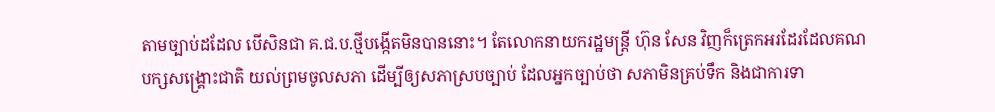តាមច្បាប់ដដែល បើសិនជា គ.ជ.ប.ថ្មីបង្កើតមិនបាននោះ។ តែលោកនាយករដ្ឋមន្ត្រី ហ៊ុន សែន វិញក៏ត្រេកអរដែរដែលគណបក្សសង្គ្រោះជាតិ យល់ព្រមចូលសភា ដើម្បីឲ្យសភាស្របច្បាប់ ដែលអ្នកច្បាប់ថា សភាមិនគ្រប់ទឹក និងជាការទា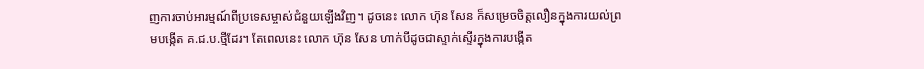ញការចាប់អារម្មណ៍ពីប្រទេសម្ចាស់ជំនួយឡើងវិញ។ ដូចនេះ លោក ហ៊ុន សែន ក៏សម្រេចចិត្តលឿនក្នុងការយល់ព្រមបង្កើត គ.ជ.ប.ថ្មីដែរ។ តែពេលនេះ លោក ហ៊ុន សែន ហាក់បីដូចជាស្ទាក់ស្ទើរក្នុងការបង្កើត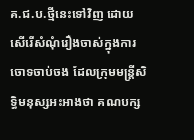គ.ជ.ប.ថ្មីនេះទៅវិញ ដោយសើរើសំណុំរឿងចាស់ក្នុងការចោទចាប់ចង ដែលក្រុមមន្ត្រីសិទ្ធិមនុស្សអះអាងថា គណបក្ស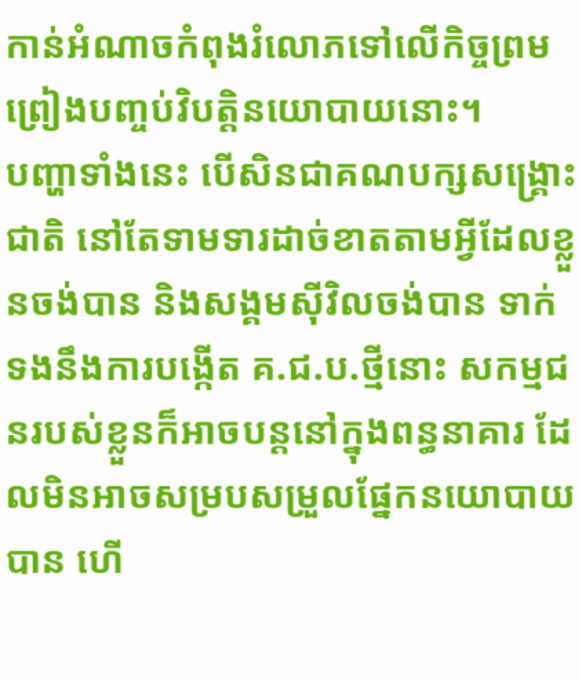កាន់អំណាចកំពុងរំលោភទៅលើកិច្ចព្រមព្រៀងបញ្ចប់វិបត្តិនយោបាយនោះ។
បញ្ហាទាំងនេះ បើសិនជាគណបក្សសង្គ្រោះជាតិ នៅតែទាមទារដាច់ខាតតាមអ្វីដែលខ្លួនចង់បាន និងសង្គមស៊ីវិលចង់បាន ទាក់ទងនឹងការបង្កើត គ.ជ.ប.ថ្មីនោះ សកម្មជនរបស់ខ្លួនក៏អាចបន្តនៅក្នុងពន្ធនាគារ ដែលមិនអាចសម្របសម្រួលផ្នែកនយោបាយបាន ហើ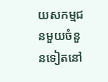យសកម្មជនមួយចំនួនទៀតនៅ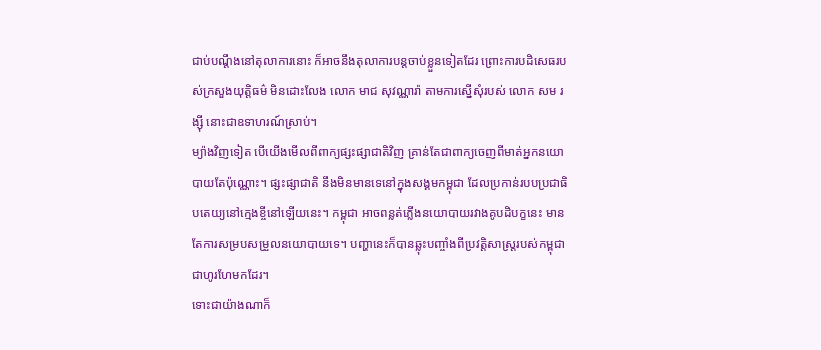ជាប់បណ្ដឹងនៅតុលាការនោះ ក៏អាចនឹងតុលាការបន្តចាប់ខ្លួនទៀតដែរ ព្រោះការបដិសេធរបស់ក្រសួងយុត្តិធម៌ មិនដោះលែង លោក មាជ សុវណ្ណារ៉ា តាមការស្នើសុំរបស់ លោក សម រង្ស៊ី នោះជាឧទាហរណ៍ស្រាប់។
ម្យ៉ាងវិញទៀត បើយើងមើលពីពាក្យផ្សះផ្សាជាតិវិញ គ្រាន់តែជាពាក្យចេញពីមាត់អ្នកនយោបាយតែប៉ុណ្ណោះ។ ផ្សះផ្សាជាតិ នឹងមិនមានទេនៅក្នុងសង្គមកម្ពុជា ដែលប្រកាន់របបប្រជាធិបតេយ្យនៅក្មេងខ្ចីនៅឡើយនេះ។ កម្ពុជា អាចពន្លត់ភ្លើងនយោបាយរវាងគូបដិបក្ខនេះ មានតែការសម្របសម្រួលនយោបាយទេ។ បញ្ហានេះក៏បានឆ្លុះបញ្ចាំងពីប្រវត្តិសាស្ត្ររបស់កម្ពុជា ជាហូរហែមកដែរ។
ទោះជាយ៉ាងណាក៏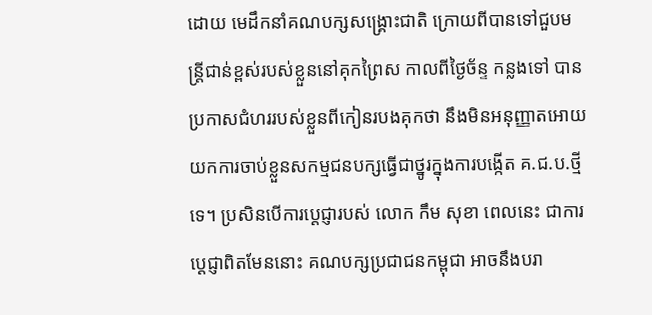ដោយ មេដឹកនាំគណបក្សសង្គ្រោះជាតិ ក្រោយពីបានទៅជួបមន្ត្រីជាន់ខ្ពស់របស់ខ្លួននៅគុកព្រៃស កាលពីថ្ងៃច័ន្ទ កន្លងទៅ បានប្រកាសជំហររបស់ខ្លួនពីកៀនរបងគុកថា នឹងមិនអនុញ្ញាតអោយយកការចាប់ខ្លួនសកម្មជនបក្សធ្វើជាថ្នូរក្នុងការបង្កើត គ.ជ.ប.ថ្មីទេ។ ប្រសិនបើការប្ដេជ្ញារបស់ លោក កឹម សុខា ពេលនេះ ជាការប្ដេជ្ញាពិតមែននោះ គណបក្សប្រជាជនកម្ពុជា អាចនឹងបរា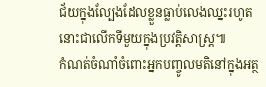ជ័យក្នុងល្បែងដែលខ្លួនធ្លាប់លេងឈ្នះរហូតនោះជាលើកទីមួយក្នុងប្រវត្តិសាស្ត្រ៕
កំណត់ចំណាំចំពោះអ្នកបញ្ចូលមតិនៅក្នុងអត្ថ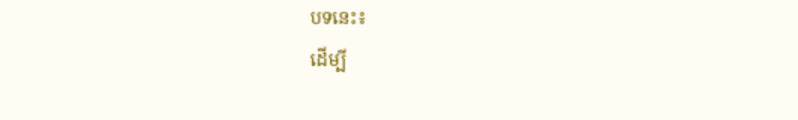បទនេះ៖
ដើម្បី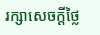រក្សាសេចក្ដីថ្លៃ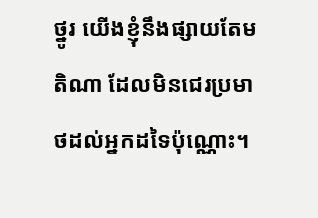ថ្នូរ យើងខ្ញុំនឹងផ្សាយតែមតិណា ដែលមិនជេរប្រមាថដល់អ្នកដទៃប៉ុណ្ណោះ។